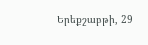Երեքշաբթի, 29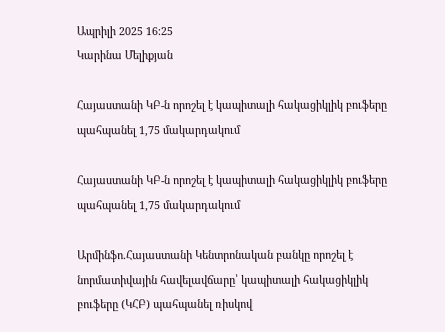Ապրիլի 2025 16:25
Կարինա Մելիքյան

Հայաստանի ԿԲ-ն որոշել է կապիտալի հակացիկլիկ բուֆերը պահպանել 1,75 մակարդակում

Հայաստանի ԿԲ-ն որոշել է կապիտալի հակացիկլիկ բուֆերը պահպանել 1,75 մակարդակում

Արմինֆո.Հայաստանի Կենտրոնական բանկը որոշել է նորմատիվային հավելավճարը՝ կապիտալի հակացիկլիկ բուֆերը (ԿՀԲ) պահպանել ռիսկով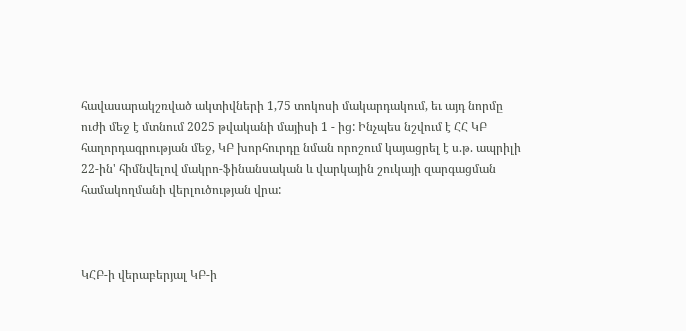հավասարակշռված ակտիվների 1,75 տոկոսի մակարդակում, եւ այդ նորմը ուժի մեջ է մտնում 2025 թվականի մայիսի 1 - ից: Ինչպես նշվում է ՀՀ ԿԲ հաղորդագրության մեջ, ԿԲ խորհուրդը նման որոշում կայացրել է ս.թ. ապրիլի 22-ին' հիմնվելով մակրո-ֆինանսական և վարկային շուկայի զարգացման համակողմանի վերլուծության վրա:



ԿՀԲ-ի վերաբերյալ ԿԲ-ի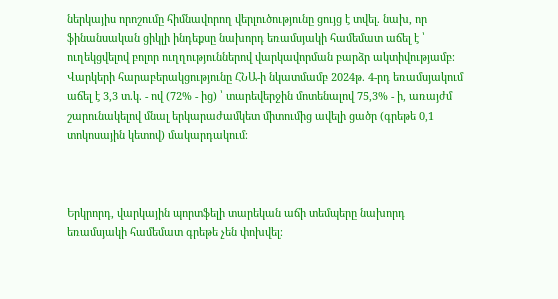ներկայիս որոշումը հիմնավորող վերլուծությունը ցույց է տվել. նախ, որ ֆինանսական ցիկլի ինդեքսը նախորդ եռամսյակի համեմատ աճել է ՝ ուղեկցվելով բոլոր ուղղություններով վարկավորման բարձր ակտիվությամբ։ Վարկերի հարաբերակցությունը ՀՆԱ-ի նկատմամբ 2024թ. 4-րդ եռամսյակում աճել է 3,3 տ.կ. - ով (72% - ից) ՝ տարեվերջին մոտենալով 75,3% - ի, առայժմ շարունակելով մնալ երկարաժամկետ միտումից ավելի ցածր (գրեթե 0,1 տոկոսային կետով) մակարդակում։



Երկրորդ, վարկային պորտֆելի տարեկան աճի տեմպերը նախորդ եռամսյակի համեմատ գրեթե չեն փոխվել։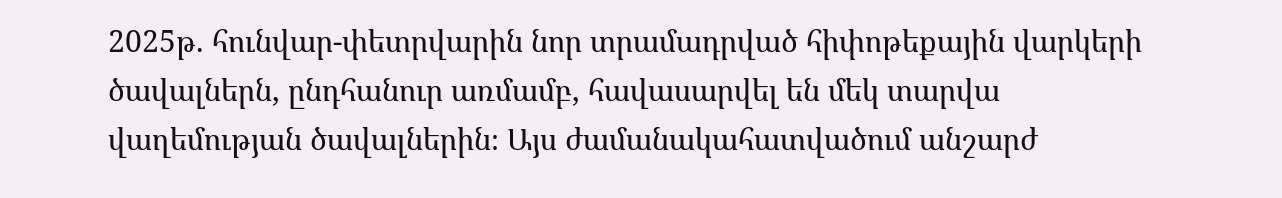2025թ. հունվար-փետրվարին նոր տրամադրված հիփոթեքային վարկերի ծավալներն, ընդհանուր առմամբ, հավասարվել են մեկ տարվա վաղեմության ծավալներին։ Այս ժամանակահատվածում անշարժ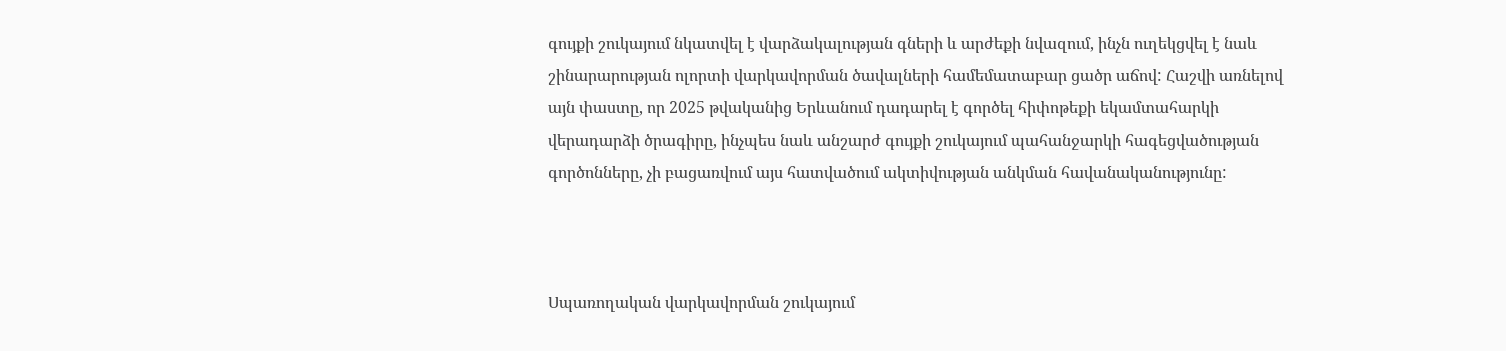գույքի շուկայում նկատվել է վարձակալության գների և արժեքի նվազում, ինչն ուղեկցվել է նաև շինարարության ոլորտի վարկավորման ծավալների համեմատաբար ցածր աճով: Հաշվի առնելով այն փաստը, որ 2025 թվականից Երևանում դադարել է գործել հիփոթեքի եկամտահարկի վերադարձի ծրագիրը, ինչպես նաև անշարժ գույքի շուկայում պահանջարկի հագեցվածության գործոնները, չի բացառվում այս հատվածում ակտիվության անկման հավանականությունը:



Սպառողական վարկավորման շուկայում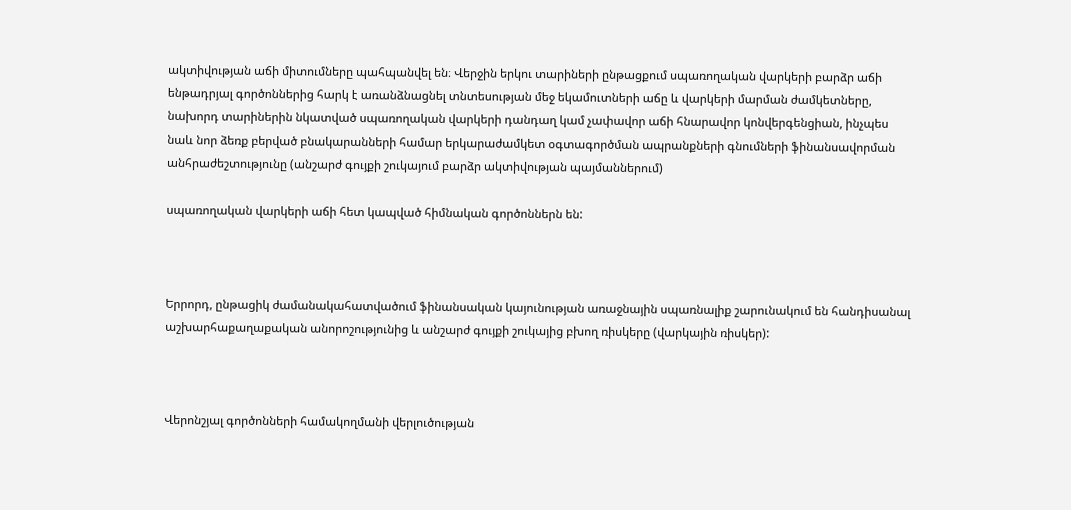ակտիվության աճի միտումները պահպանվել են։ Վերջին երկու տարիների ընթացքում սպառողական վարկերի բարձր աճի ենթադրյալ գործոններից հարկ է առանձնացնել տնտեսության մեջ եկամուտների աճը և վարկերի մարման ժամկետները, նախորդ տարիներին նկատված սպառողական վարկերի դանդաղ կամ չափավոր աճի հնարավոր կոնվերգենցիան, ինչպես նաև նոր ձեռք բերված բնակարանների համար երկարաժամկետ օգտագործման ապրանքների գնումների ֆինանսավորման անհրաժեշտությունը (անշարժ գույքի շուկայում բարձր ակտիվության պայմաններում)

սպառողական վարկերի աճի հետ կապված հիմնական գործոններն են:



Երրորդ, ընթացիկ ժամանակահատվածում ֆինանսական կայունության առաջնային սպառնալիք շարունակում են հանդիսանալ աշխարհաքաղաքական անորոշությունից և անշարժ գույքի շուկայից բխող ռիսկերը (վարկային ռիսկեր):



Վերոնշյալ գործոնների համակողմանի վերլուծության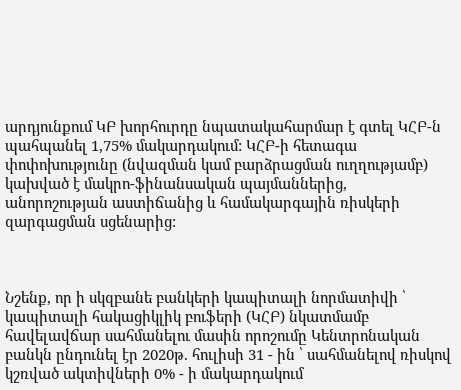արդյունքում ԿԲ խորհուրդը նպատակահարմար է գտել ԿՀԲ-ն պահպանել 1,75% մակարդակում: ԿՀԲ-ի հետագա փոփոխությունը (նվազման կամ բարձրացման ուղղությամբ) կախված է մակրո-ֆինանսական պայմաններից, անորոշության աստիճանից և համակարգային ռիսկերի զարգացման սցենարից:



Նշենք, որ ի սկզբանե բանկերի կապիտալի նորմատիվի ՝ կապիտալի հակացիկլիկ բուֆերի (ԿՀԲ) նկատմամբ հավելավճար սահմանելու մասին որոշումը Կենտրոնական բանկն ընդունել էր 2020թ. հուլիսի 31 - ին ՝ սահմանելով ռիսկով կշռված ակտիվների 0% - ի մակարդակում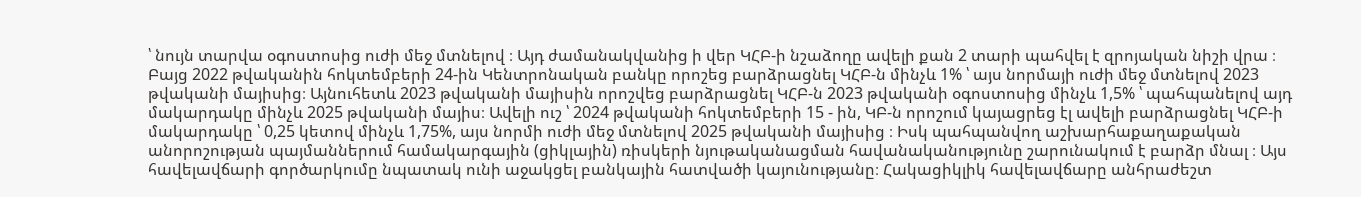՝ նույն տարվա օգոստոսից ուժի մեջ մտնելով ։ Այդ ժամանակվանից ի վեր ԿՀԲ-ի նշաձողը ավելի քան 2 տարի պահվել է զրոյական նիշի վրա ։ Բայց 2022 թվականին հոկտեմբերի 24-ին Կենտրոնական բանկը որոշեց բարձրացնել ԿՀԲ-ն մինչև 1% ՝ այս նորմայի ուժի մեջ մտնելով 2023 թվականի մայիսից։ Այնուհետև 2023 թվականի մայիսին որոշվեց բարձրացնել ԿՀԲ-ն 2023 թվականի օգոստոսից մինչև 1,5% ՝ պահպանելով այդ մակարդակը մինչև 2025 թվականի մայիս։ Ավելի ուշ ՝ 2024 թվականի հոկտեմբերի 15 - ին, ԿԲ-ն որոշում կայացրեց էլ ավելի բարձրացնել ԿՀԲ-ի մակարդակը ՝ 0,25 կետով մինչև 1,75%, այս նորմի ուժի մեջ մտնելով 2025 թվականի մայիսից ։ Իսկ պահպանվող աշխարհաքաղաքական անորոշության պայմաններում համակարգային (ցիկլային) ռիսկերի նյութականացման հավանականությունը շարունակում է բարձր մնալ ։ Այս հավելավճարի գործարկումը նպատակ ունի աջակցել բանկային հատվածի կայունությանը։ Հակացիկլիկ հավելավճարը անհրաժեշտ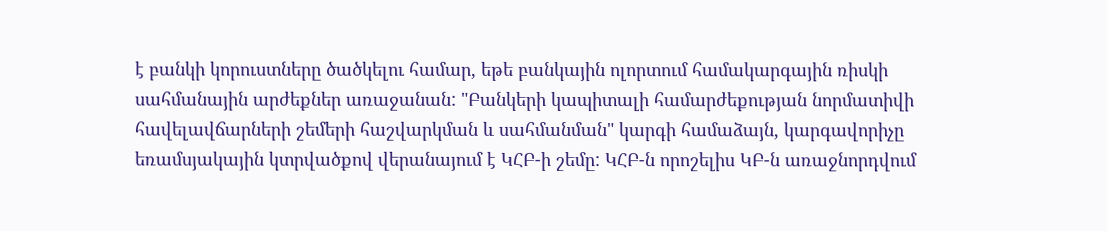է բանկի կորուստները ծածկելու համար, եթե բանկային ոլորտում համակարգային ռիսկի սահմանային արժեքներ առաջանան: "Բանկերի կապիտալի համարժեքության նորմատիվի հավելավճարների շեմերի հաշվարկման և սահմանման" կարգի համաձայն, կարգավորիչը եռամսյակային կտրվածքով վերանայում է ԿՀԲ-ի շեմը: ԿՀԲ-ն որոշելիս ԿԲ-ն առաջնորդվում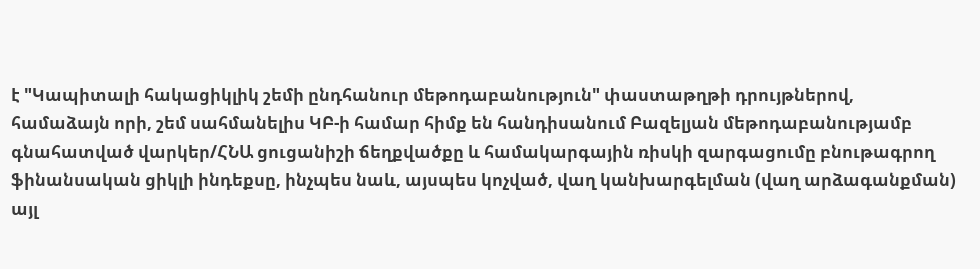է "Կապիտալի հակացիկլիկ շեմի ընդհանուր մեթոդաբանություն" փաստաթղթի դրույթներով, համաձայն որի, շեմ սահմանելիս ԿԲ-ի համար հիմք են հանդիսանում Բազելյան մեթոդաբանությամբ գնահատված վարկեր/ՀՆԱ ցուցանիշի ճեղքվածքը և համակարգային ռիսկի զարգացումը բնութագրող ֆինանսական ցիկլի ինդեքսը, ինչպես նաև, այսպես կոչված, վաղ կանխարգելման (վաղ արձագանքման) այլ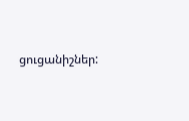ցուցանիշներ: